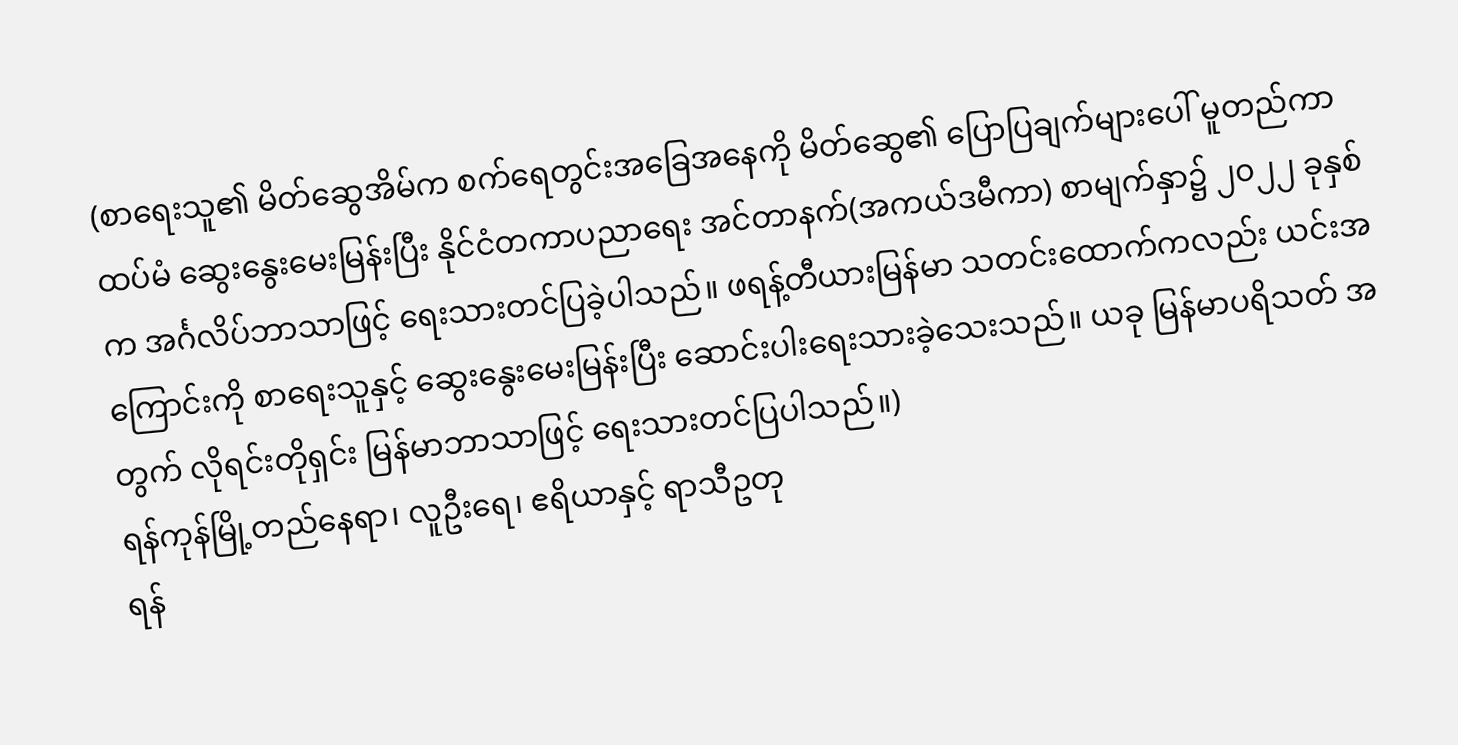(စာရေးသူ၏ မိတ်ဆွေအိမ်က စက်ရေတွင်းအခြေအနေကို မိတ်ဆွေ၏ ပြောပြချက်များပေါ် မူတည်ကာ ထပ်မံ ဆွေးနွေးမေးမြန်းပြီး နိုင်ငံတကာပညာရေး အင်တာနက်(အကယ်ဒမီကာ) စာမျက်နှာ၌ ၂၀၂၂ ခုနှစ်က အင်္ဂလိပ်ဘာသာဖြင့် ရေးသားတင်ပြခဲ့ပါသည်။ ဖရန့်တီယားမြန်မာ သတင်းထောက်ကလည်း ယင်းအကြောင်းကို စာရေးသူနှင့် ဆွေးနွေးမေးမြန်းပြီး ဆောင်းပါးရေးသားခဲ့သေးသည်။ ယခု မြန်မာပရိသတ် အတွက် လိုရင်းတိုရှင်း မြန်မာဘာသာဖြင့် ရေးသားတင်ပြပါသည်။)
ရန်ကုန်မြို့တည်နေရာ၊ လူဦးရေ၊ ဧရိယာနှင့် ရာသီဥတု
ရန်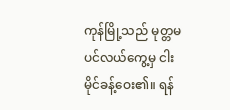ကုန်မြို့သည် မုတ္တမပင်လယ်ကွေ့မှ ငါးမိုင်ခန့်ဝေး၏။ ရန်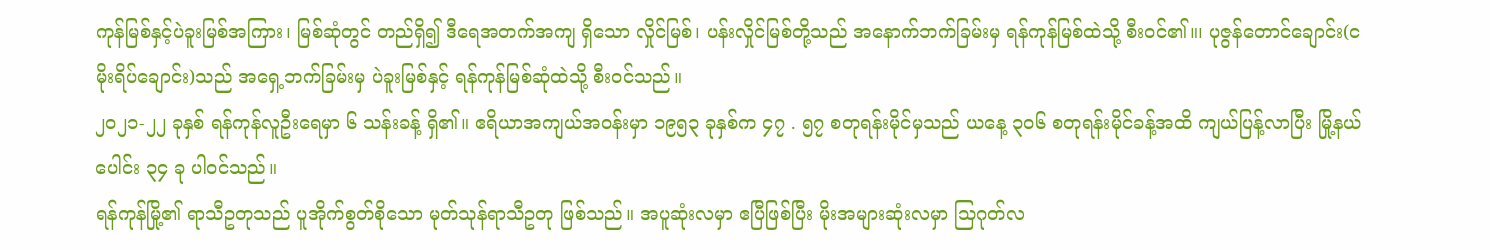ကုန်မြစ်နှင့်ပဲခူးမြစ်အကြား၊ မြစ်ဆုံတွင် တည်ရှိ၍ ဒီရေအတက်အကျ ရှိသော လှိုင်မြစ်၊ ပန်းလှိုင်မြစ်တို့သည် အနောက်ဘက်ခြမ်းမှ ရန်ကုန်မြစ်ထဲသို့ စီးဝင်၏။၊ ပုဇွန်တောင်ချောင်း(ငမိုးရိပ်ချောင်း)သည် အရှေ့ဘက်ခြမ်းမှ ပဲခူးမြစ်နှင့် ရန်ကုန်မြစ်ဆုံထဲသို့ စီးဝင်သည်။
၂၀၂၁-၂၂ ခုနှစ် ရန်ကုန်လူဦးရေမှာ ၆ သန်းခန့် ရှိ၏။ ဧရိယာအကျယ်အဝန်းမှာ ၁၉၅၃ ခုနှစ်က ၄၇ . ၅၇ စတုရန်းမိုင်မှသည် ယနေ့ ၃၀၆ စတုရန်းမိုင်ခန့်အထိ ကျယ်ပြန့်လာပြီး မြို့နယ်ပေါင်း ၃၄ ခု ပါဝင်သည်။
ရန်ကုန်မြို့၏ ရာသီဥတုသည် ပူအိုက်စွတ်စိုသော မုတ်သုန်ရာသီဥတု ဖြစ်သည်။ အပူဆုံးလမှာ ဧပြီဖြစ်ပြီး မိုးအများဆုံးလမှာ သြဂုတ်လ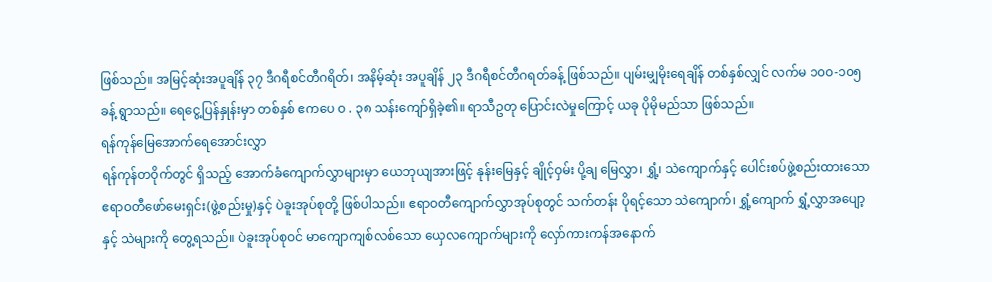ဖြစ်သည်။ အမြင့်ဆုံးအပူချိန် ၃၇ ဒီဂရီစင်တီဂရိတ်၊ အနိမ့်ဆုံး အပူချိန် ၂၃ ဒီဂရီစင်တီဂရတ်ခန့် ဖြစ်သည်။ ပျမ်းမျှမိုးရေချိန် တစ်နှစ်လျှင် လက်မ ၁၀ဝ-၁၀၅ ခန့် ရွာသည်။ ရေငွေ့ပြန်နှုန်းမှာ တစ်နှစ် ဧကပေ ဝ . ၃၈ သန်းကျော်ရှိခဲ့၏။ ရာသီဥတု ပြောင်းလဲမှုကြောင့် ယခု ပိုမိုမည်သာ ဖြစ်သည်။
ရန်ကုန်မြေအောက်ရေအောင်းလွှာ
ရန်ကုန်တဝိုက်တွင် ရှိသည့် အောက်ခံကျောက်လွှာများမှာ ယေဘုယျအားဖြင့် နုန်းမြေနှင့် ချိုင့်ဝှမ်း ပို့ချ မြေလွှာ၊ ရွှံ့၊ သဲကျောက်နှင့် ပေါင်းစပ်ဖွဲ့စည်းထားသော ဧရာဝတီဖော်မေးရှင်း(ဖွဲ့စည်းမှု)နှင့် ပဲခူးအုပ်စုတို့ ဖြစ်ပါသည်။ ဧရာဝတီကျောက်လွှာအုပ်စုတွင် သက်တန်း ပိုရင့်သော သဲကျောက်၊ ရွှံ့ကျောက် ရွှံ့လွှာအပျော့နှင့် သဲများကို တွေ့ရသည်။ ပဲခူးအုပ်စုဝင် မာကျောကျစ်လစ်သော ယှေလကျောက်များကို လှော်ကားကန်အနောက်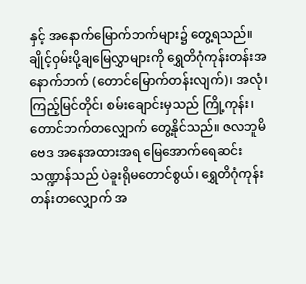နှင့် အနောက်မြောက်ဘက်များ၌ တွေ့ရသည်။
ချိုင့်ဝှမ်းပို့ချမြေလွှာများကို ရွှေတိဂုံကုန်းတန်းအနောက်ဘက် (တောင်မြောက်တန်းလျက်)၊ အလုံ၊ ကြည့်မြင်တိုင်၊ စမ်းချောင်းမှသည် ကြို့ကုန်း၊ တောင်ဘက်တလျှောက် တွေ့နိုင်သည်။ ဇလဘူမိဗေဒ အနေအထားအရ မြေအောက်ရေဆင်းသဏ္ဍာန်သည် ပဲခူးရိုမတောင်စွယ်၊ ရွှေတိဂုံကုန်းတန်းတလျှောက် အ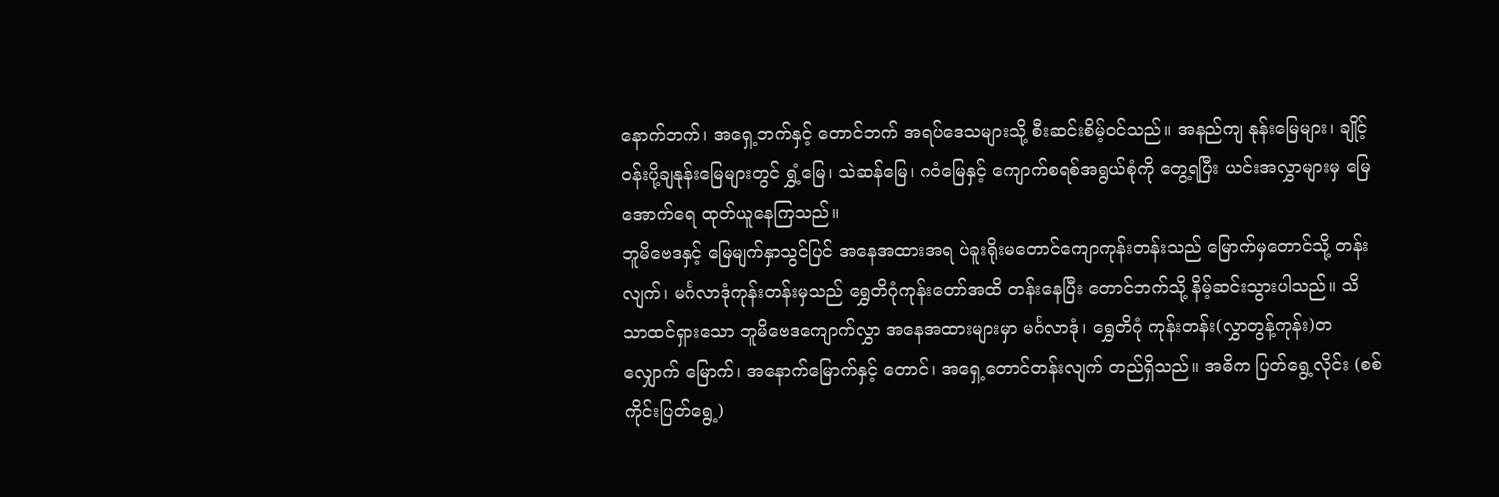နောက်ဘက်၊ အရှေ့ဘက်နှင့် တောင်ဘက် အရပ်ဒေသများသို့ စီးဆင်းစိမ့်ဝင်သည်။ အနည်ကျ နုန်းမြေများ၊ ချိုင့်ဝန်းပို့ချနုန်းမြေများတွင် ရွှံ့မြေ၊ သဲဆန်မြေ၊ ဂဝံမြေနှင့် ကျောက်စရစ်အရွယ်စုံကို တွေ့ရပြီး ယင်းအလွှာများမှ မြေအောက်ရေ ထုတ်ယူနေကြသည်။
ဘူမိဗေဒနှင့် မြေမျက်နှာသွင်ပြင် အနေအထားအရ ပဲခူးရိုးမတောင်ကျောကုန်းတန်းသည် မြောက်မှတောင်သို့ တန်းလျက်၊ မင်္ဂလာဒုံကုန်းတန်းမှသည် ရွှေတိဂုံကုန်းတော်အထိ တန်းနေပြီး တောင်ဘက်သို့ နိမ့်ဆင်းသွားပါသည်။ သိသာထင်ရှားသော ဘူမိဗေဒကျောက်လွှာ အနေအထားများမှာ မင်္ဂလာဒုံ၊ ရွှေတိဂုံ ကုန်းတန်း(လွှာတွန့်ကုန်း)တလျှောက် မြောက်၊ အနောက်မြောက်နှင့် တောင်၊ အရှေ့တောင်တန်းလျက် တည်ရှိသည်။ အဓိက ပြတ်ရွေ့လိုင်း (စစ်ကိုင်းပြတ်ရွေ့)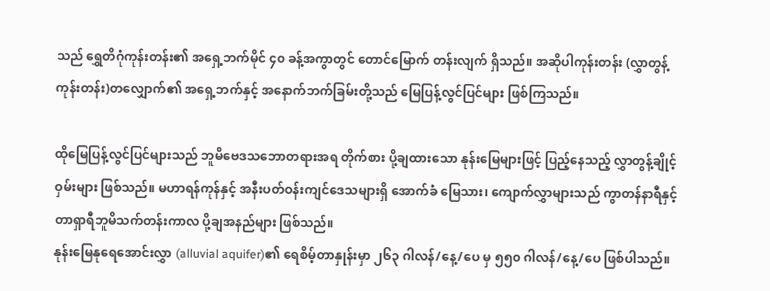သည် ရွှေတိဂုံကုန်းတန်း၏ အရှေ့ဘက်မိုင် ၄၀ ခန့်အကွာတွင် တောင်မြောက် တန်းလျက် ရှိသည်။ အဆိုပါကုန်းတန်း (လွှာတွန့်ကုန်းတန်း)တလျှောက်၏ အရှေ့ဘက်နှင့် အနောက်ဘက်ခြမ်းတို့သည် မြေပြန့်လွင်ပြင်များ ဖြစ်ကြသည်။

ထိုမြေပြန့်လွင်ပြင်များသည် ဘူမိဗေဒသဘောတရားအရ တိုက်စား ပို့ချထားသော နုန်းမြေများဖြင့် ပြည့်နေသည့် လွှာတွန့်ချိုင့်ဝှမ်းများ ဖြစ်သည်။ မဟာရန်ကုန်နှင့် အနီးပတ်ဝန်းကျင်ဒေသများရှိ အောက်ခံ မြေသား၊ ကျောက်လွှာများသည် ကွာတန်နာရီနှင့်တာရှာရီဘူမိသက်တန်းကာလ ပို့ချအနည်များ ဖြစ်သည်။
နုန်းမြေနုရေအောင်းလွှာ (alluvial aquifer)၏ ရေစိမ့်တာနှုန်းမှာ ၂၆၃ ဂါလန်/နေ့/ပေ မှ ၅၅၀ ဂါလန်/နေ့/ပေ ဖြစ်ပါသည်။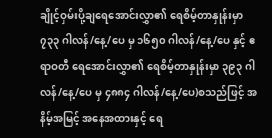ချိုင့်ဝှမ်းပို့ချရေအောင်းလွှာ၏ ရေစိမ့်တာနှုန်းမှာ ၇၃၃ ဂါလန်/နေ့/ပေ မှ ၁၆၅၀ ဂါလန်/နေ့/ပေ နှင့် ဧရာဝတီ ရေအောင်းလွှာ၏ ရေစိမ့်တာနှုန်းမှာ ၃၉၃ ဂါလန်/နေ့/ပေ မှ ၄၈၈၄ ဂါလန်/နေ့/ပေ)စသည်ဖြင့် အနိမ့်အမြင့် အနေအထားနှင့် ရေ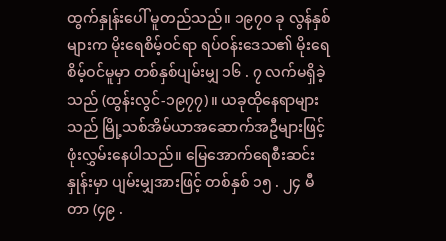ထွက်နှုန်းပေါ် မူတည်သည်။ ၁၉၇၀ ခု လွန်နှစ်များက မိုးရေစိမ့်ဝင်ရာ ရပ်ဝန်းဒေသ၏ မိုးရေစိမ့်ဝင်မူမှာ တစ်နှစ်ပျမ်းမျှ ၁၆ . ၇ လက်မရှိခဲ့သည် (ထွန်းလွင်-၁၉၇၇)။ ယခုထိုနေရာများသည် မြို့သစ်အိမ်ယာအဆောက်အဦများဖြင့် ဖုံးလွှမ်းနေပါသည်။ မြေအောက်ရေစီးဆင်းနှုန်းမှာ ပျမ်းမျှအားဖြင့် တစ်နှစ် ၁၅ . ၂၄ မီတာ (၄၉ .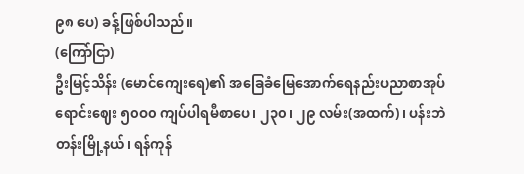၉၈ ပေ) ခန့်ဖြစ်ပါသည်။
(ကြော်ငြာ)
ဦးမြင့်သိန်း (မောင်ကျေးရေ)၏ အခြေခံမြေအောက်ရေနည်းပညာစာအုပ်
ရောင်းဈေး ၅၀ဝ၀ ကျပ်ပါရမီစာပေ၊ ၂၃၀၊ ၂၉ လမ်း(အထက်)၊ ပန်းဘဲတန်းမြို့နယ်၊ ရန်ကုန်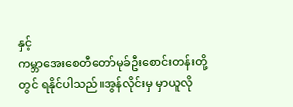နှင့်
ကမ္ဘာအေးစေတီတော်မုခ်ဦးစောင်းတန်းတို့တွင် ရနိုင်ပါသည်။အွန်လိုင်းမှ မှာယူလို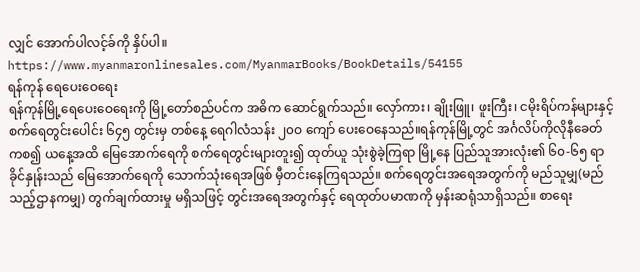လျှင် အောက်ပါလင့်ခ်ကို နှိပ်ပါ။
https://www.myanmaronlinesales.com/MyanmarBooks/BookDetails/54155
ရန်ကုန် ရေပေးဝေရေး
ရန်ကုန်မြို့ရေပေးဝေရေးကို မြို့တော်စည်ပင်က အဓိက ဆောင်ရွက်သည်။ လှော်ကား၊ ချိုးဖြူ၊ ဖူးကြီး၊ ငမိုးရိပ်ကန်များနှင့် စက်ရေတွင်းပေါင်း ၆၄၅ တွင်းမှ တစ်နေ့ ရေဂါလံသန်း ၂၀ဝ ကျော် ပေးဝေနေသည်။ရန်ကုန်မြို့တွင် အင်္ဂလိပ်ကိုလိုနီခေတ်ကစ၍ ယနေ့အထိ မြေအောက်ရေကို စက်ရေတွင်းများတူး၍ ထုတ်ယူ သုံးစွဲခဲ့ကြရာ မြို့နေ ပြည်သူအားလုံး၏ ၆၀-၆၅ ရာခိုင်နှုန်းသည် မြေအောက်ရေကို သောက်သုံးရေအဖြစ် မှီတင်းနေကြရသည်။ စက်ရေတွင်းအရေအတွက်ကို မည်သူမျှ(မည်သည့်ဌာနကမျှ) တွက်ချက်ထားမှု မရှိသဖြင့် တွင်းအရေအတွက်နှင့် ရေထုတ်ပမာဏကို မှန်းဆရုံသာရှိသည်။ စာရေး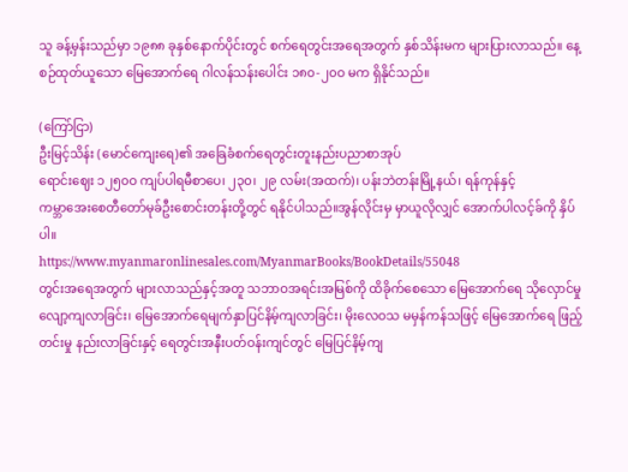သူ ခန့်မှန်းသည်မှာ ၁၉၈၈ ခုနှစ်နောက်ပိုင်းတွင် စက်ရေတွင်းအရေအတွက် နှစ်သိန်းမက များပြားလာသည်။ နေ့စဉ်ထုတ်ယူသော မြေအောက်ရေ ဂါလန်သန်းပေါင်း ၁၈၀-၂၀ဝ မက ရှိနိုင်သည်။

(ကြော်ငြာ)
ဦးမြင့်သိန်း (မောင်ကျေးရေ)၏ အခြေခံစက်ရေတွင်းတူးနည်းပညာစာအုပ်
ရောင်းဈေး ၁၂၅၀ဝ ကျပ်ပါရမီစာပေ၊ ၂၃၀၊ ၂၉ လမ်း(အထက်)၊ ပန်းဘဲတန်းမြို့နယ်၊ ရန်ကုန်နှင့်
ကမ္ဘာအေးစေတီတော်မုခ်ဦးစောင်းတန်းတို့တွင် ရနိုင်ပါသည်။အွန်လိုင်းမှ မှာယူလိုလျှင် အောက်ပါလင့်ခ်ကို နှိပ်ပါ။
https://www.myanmaronlinesales.com/MyanmarBooks/BookDetails/55048
တွင်းအရေအတွက် များလာသည်နှင့်အတူ သဘာဝအရင်းအမြစ်ကို ထိခိုက်စေသော မြေအောက်ရေ သိုလှောင်မှု လျော့ကျလာခြင်း၊ မြေအောက်ရေမျက်နှာပြင်နိမ့်ကျလာခြင်း၊ မိုးလေဝသ မမှန်ကန်သဖြင့် မြေအောက်ရေ ဖြည့်တင်းမှု နည်းလာခြင်းနှင့် ရေတွင်းအနီးပတ်ဝန်းကျင်တွင် မြေပြင်နိမ့်ကျ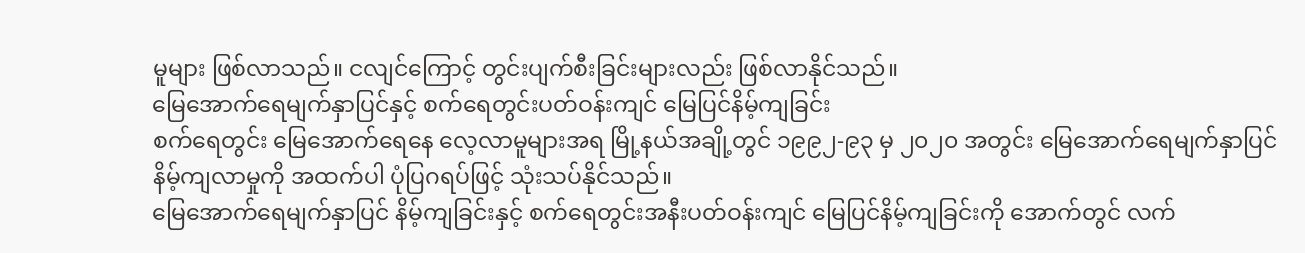မူများ ဖြစ်လာသည်။ ငလျင်ကြောင့် တွင်းပျက်စီးခြင်းများလည်း ဖြစ်လာနိုင်သည်။
မြေအောက်ရေမျက်နှာပြင်နှင့် စက်ရေတွင်းပတ်ဝန်းကျင် မြေပြင်နိမ့်ကျခြင်း
စက်ရေတွင်း မြေအောက်ရေနေ လေ့လာမူများအရ မြို့နယ်အချို့တွင် ၁၉၉၂-၉၃ မှ ၂၀၂၀ အတွင်း မြေအောက်ရေမျက်နှာပြင်နိမ့်ကျလာမှုကို အထက်ပါ ပုံပြဂရပ်ဖြင့် သုံးသပ်နိုင်သည်။
မြေအောက်ရေမျက်နှာပြင် နိမ့်ကျခြင်းနှင့် စက်ရေတွင်းအနီးပတ်ဝန်းကျင် မြေပြင်နိမ့်ကျခြင်းကို အောက်တွင် လက်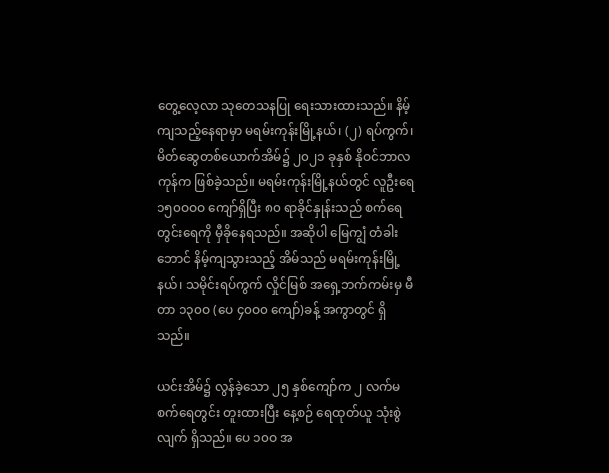တွေ့လေ့လာ သုတေသနပြု ရေးသားထားသည်။ နိမ့်ကျသည့်နေရာမှာ မရမ်းကုန်းမြို့နယ်၊ (၂) ရပ်ကွက်၊ မိတ်ဆွေတစ်ယောက်အိမ်၌ ၂၀၂၁ ခုနှစ် နိုဝင်ဘာလကုန်က ဖြစ်ခဲ့သည်။ မရမ်းကုန်းမြို့နယ်တွင် လူဦးရေ ၁၅၀ဝဝဝ ကျော်ရှိပြီး ၈၀ ရာခိုင်နှုန်းသည် စက်ရေတွင်းရေကို မှီခိုနေရသည်။ အဆိုပါ မြေကျွံ တံခါးဘောင် နိမ့်ကျသွားသည့် အိမ်သည် မရမ်းကုန်းမြို့နယ်၊ သမိုင်းရပ်ကွက် လှိုင်မြစ် အရှေ့ဘက်ကမ်းမှ မီတာ ၁၃၀ဝ (ပေ ၄၀ဝ၀ ကျော်)ခန့် အကွာတွင် ရှိသည်။

ယင်းအိမ်၌ လွန်ခဲ့သော ၂၅ နှစ်ကျော်က ၂ လက်မ စက်ရေတွင်း တူးထားပြီး နေ့စဉ် ရေထုတ်ယူ သုံးစွဲလျက် ရှိသည်။ ပေ ၁၀ဝ အ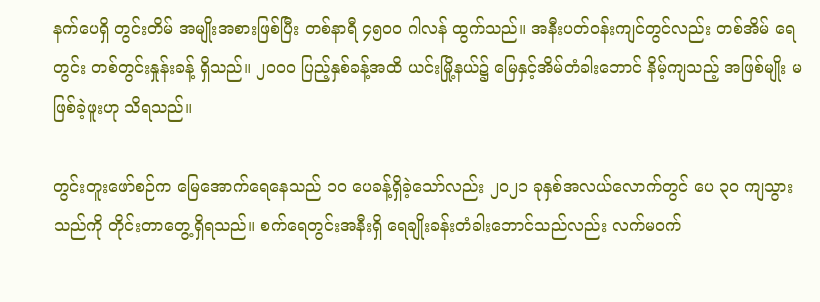နက်ပေရှိ တွင်းတိမ် အမျိုးအစားဖြစ်ပြီး တစ်နာရီ ၄၅၀ဝ ဂါလန် ထွက်သည်။ အနီးပတ်ဝန်းကျင်တွင်လည်း တစ်အိမ် ရေတွင်း တစ်တွင်းနှုန်းခန့် ရှိသည်။ ၂၀ဝ၀ ပြည့်နှစ်ခန့်အထိ ယင်းမြို့နယ်၌ မြေနှင့်အိမ်တံခါးဘောင် နိမ့်ကျသည့် အဖြစ်မျိုး မဖြစ်ခဲ့ဖူးဟု သိရသည်။

တွင်းတူးဖော်စဉ်က မြေအောက်ရေနေသည် ၁၀ ပေခန့်ရှိခဲ့သော်လည်း ၂၀၂၁ ခုနှစ်အလယ်လောက်တွင် ပေ ၃၀ ကျသွားသည်ကို တိုင်းတာတွေ့ရှိရသည်။ စက်ရေတွင်းအနီးရှိ ရေချိုးခန်းတံခါးဘောင်သည်လည်း လက်မဝက်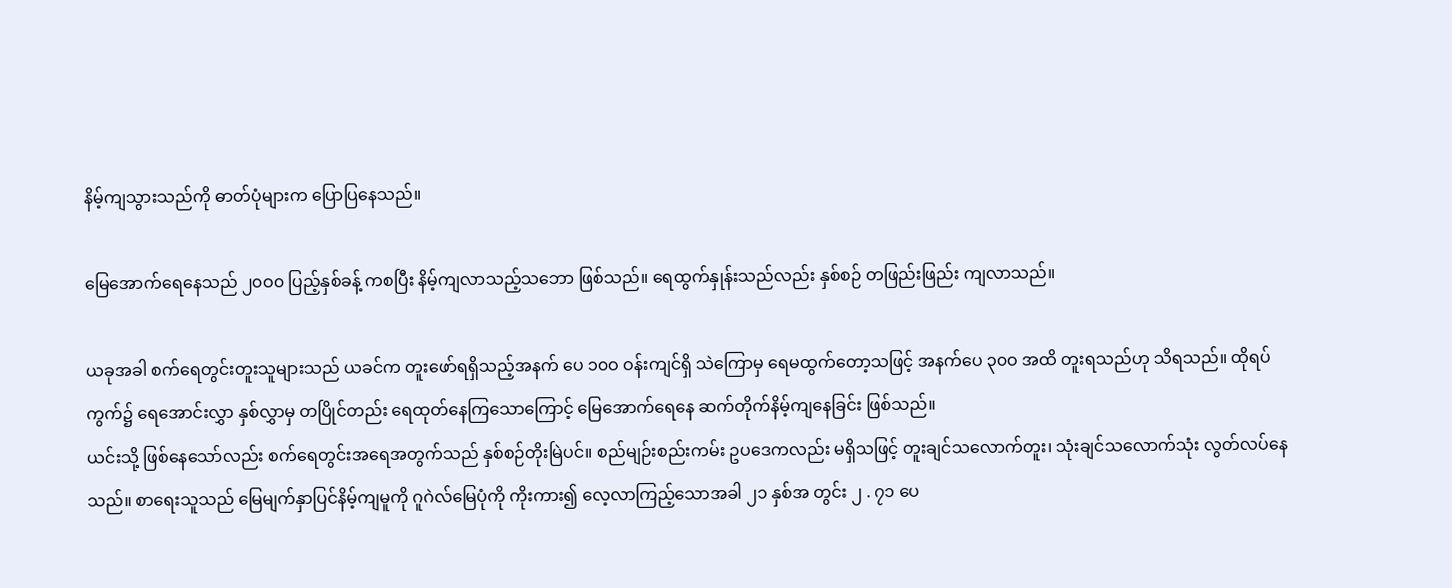နိမ့်ကျသွားသည်ကို ဓာတ်ပုံများက ပြောပြနေသည်။

မြေအောက်ရေနေသည် ၂၀ဝ၀ ပြည့်နှစ်ခန့် ကစပြီး နိမ့်ကျလာသည့်သဘော ဖြစ်သည်။ ရေထွက်နှုန်းသည်လည်း နှစ်စဉ် တဖြည်းဖြည်း ကျလာသည်။

ယခုအခါ စက်ရေတွင်းတူးသူများသည် ယခင်က တူးဖော်ရရှိသည့်အနက် ပေ ၁၀ဝ ဝန်းကျင်ရှိ သဲကြောမှ ရေမထွက်တော့သဖြင့် အနက်ပေ ၃၀ဝ အထိ တူးရသည်ဟု သိရသည်။ ထိုရပ်ကွက်၌ ရေအောင်းလွှာ နှစ်လွှာမှ တပြိုင်တည်း ရေထုတ်နေကြသောကြောင့် မြေအောက်ရေနေ ဆက်တိုက်နိမ့်ကျနေခြင်း ဖြစ်သည်။
ယင်းသို့ ဖြစ်နေသော်လည်း စက်ရေတွင်းအရေအတွက်သည် နှစ်စဉ်တိုးမြဲပင်။ စည်မျဉ်းစည်းကမ်း ဥပဒေကလည်း မရှိသဖြင့် တူးချင်သလောက်တူး၊ သုံးချင်သလောက်သုံး လွတ်လပ်နေသည်။ စာရေးသူသည် မြေမျက်နှာပြင်နိမ့်ကျမူကို ဂူဂဲလ်မြေပုံကို ကိုးကား၍ လေ့လာကြည့်သောအခါ ၂၁ နှစ်အ တွင်း ၂ . ၇၁ ပေ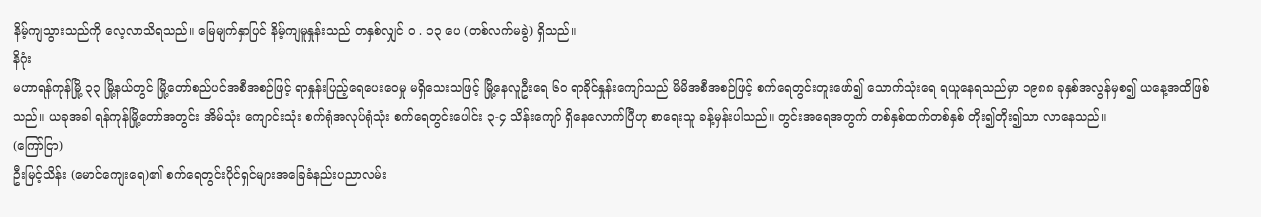နိမ့်ကျသွားသည်ကို လေ့လာသိရသည်။ မြေမျက်နှာပြင် နိမ့်ကျမူနှုန်းသည် တနှစ်လျှင် ဝ . ၁၃ ပေ (တစ်လက်မခွဲ) ရှိသည်။
နိဂုံး
မဟာရန်ကုန်မြို့ ၃၃ မြို့နယ်တွင် မြို့တော်စည်ပင်အစီအစဉ်ဖြင့် ရာနှုန်းပြည့်ရေပေးဝေမှု မရှိသေးသဖြင့် မြို့နေလူဦးရေ ၆၀ ရာခိုင်နှုန်းကျော်သည် မိမိအစီအစဉ်ဖြင့် စက်ရေတွင်းတူးဖော်၍ သောက်သုံးရေ ရယူနေရသည်မှာ ၁၉၈၈ ခုနှစ်အလွန်မှစ၍ ယနေ့အထိဖြစ်သည်။ ယခုအခါ ရန်ကုန်မြို့တော်အတွင်း အိမ်သုံး ကျောင်းသုံး စက်ရုံအလုပ်ရုံသုံး စက်ရေတွင်းပေါင်း ၃-၄ သိန်းကျော် ရှိနေလောက်ပြီဟု စာရေးသူ ခန့်မှန်းပါသည်။ တွင်းအရေအတွက် တစ်နှစ်ထက်တစ်နှစ် တိုး၍တိုး၍သာ လာနေသည်။
(ကြော်ငြာ)
ဦးမြင့်သိန်း (မောင်ကျေးရေ)၏ စက်ရေတွင်းပိုင်ရှင်များအခြေခံနည်းပညာလမ်း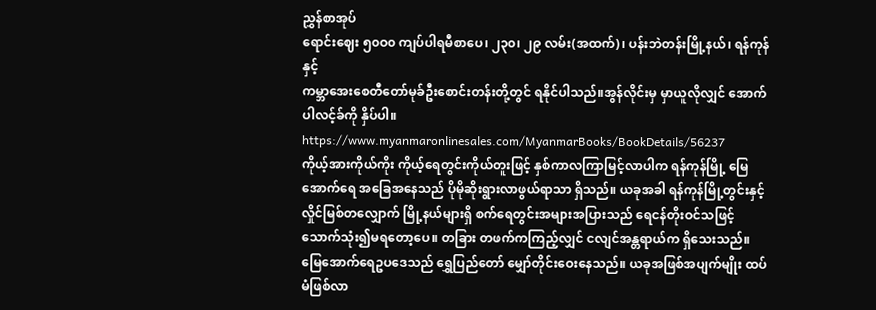ညွှန်စာအုပ်
ရောင်းဈေး ၅၀ဝ၀ ကျပ်ပါရမီစာပေ၊ ၂၃၀၊ ၂၉ လမ်း(အထက်)၊ ပန်းဘဲတန်းမြို့နယ်၊ ရန်ကုန်နှင့်
ကမ္ဘာအေးစေတီတော်မုခ်ဦးစောင်းတန်းတို့တွင် ရနိုင်ပါသည်။အွန်လိုင်းမှ မှာယူလိုလျှင် အောက်ပါလင့်ခ်ကို နှိပ်ပါ။
https://www.myanmaronlinesales.com/MyanmarBooks/BookDetails/56237
ကိုယ့်အားကိုယ်ကိုး ကိုယ့်ရေတွင်းကိုယ်တူးဖြင့် နှစ်ကာလကြာမြင့်လာပါက ရန်ကုန်မြို့ မြေအောက်ရေ အခြေအနေသည် ပိုမိုဆိုးရွားလာဖွယ်ရာသာ ရှိသည်။ ယခုအခါ ရန်ကုန်မြို့တွင်းနှင့် လှိုင်မြစ်တလျှောက် မြို့နယ်များရှိ စက်ရေတွင်းအများအပြားသည် ရေငန်တိုးဝင်သဖြင့် သောက်သုံး၍မရတော့ပေ။ တခြား တဖက်ကကြည့်လျှင် ငလျင်အန္တရာယ်က ရှိသေးသည်။ မြေအောက်ရေဥပဒေသည် ရွှေပြည်တော် မျှော်တိုင်းဝေးနေသည်။ ယခုအဖြစ်အပျက်မျိုး ထပ်မံဖြစ်လာ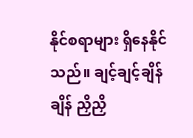နိုင်စရာများ ရှိနေနိုင်သည်။ ချင့်ချင့်ချိန်ချိန် ညှိညှိ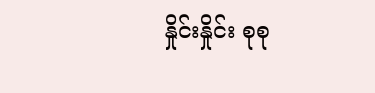နှိုင်းနှိုင်း စုစု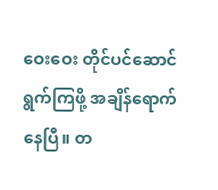ဝေးဝေး တိုင်ပင်ဆောင်ရွက်ကြဖို့ အချိန်ရောက်နေပြီ။ တ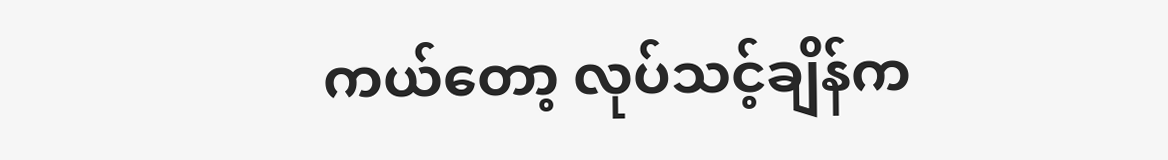ကယ်တော့ လုပ်သင့်ချိန်က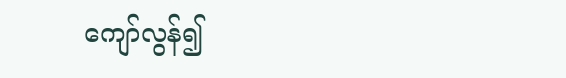ကျော်လွန်၍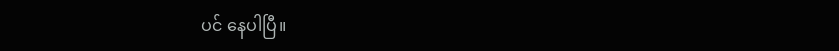ပင် နေပါပြီ။